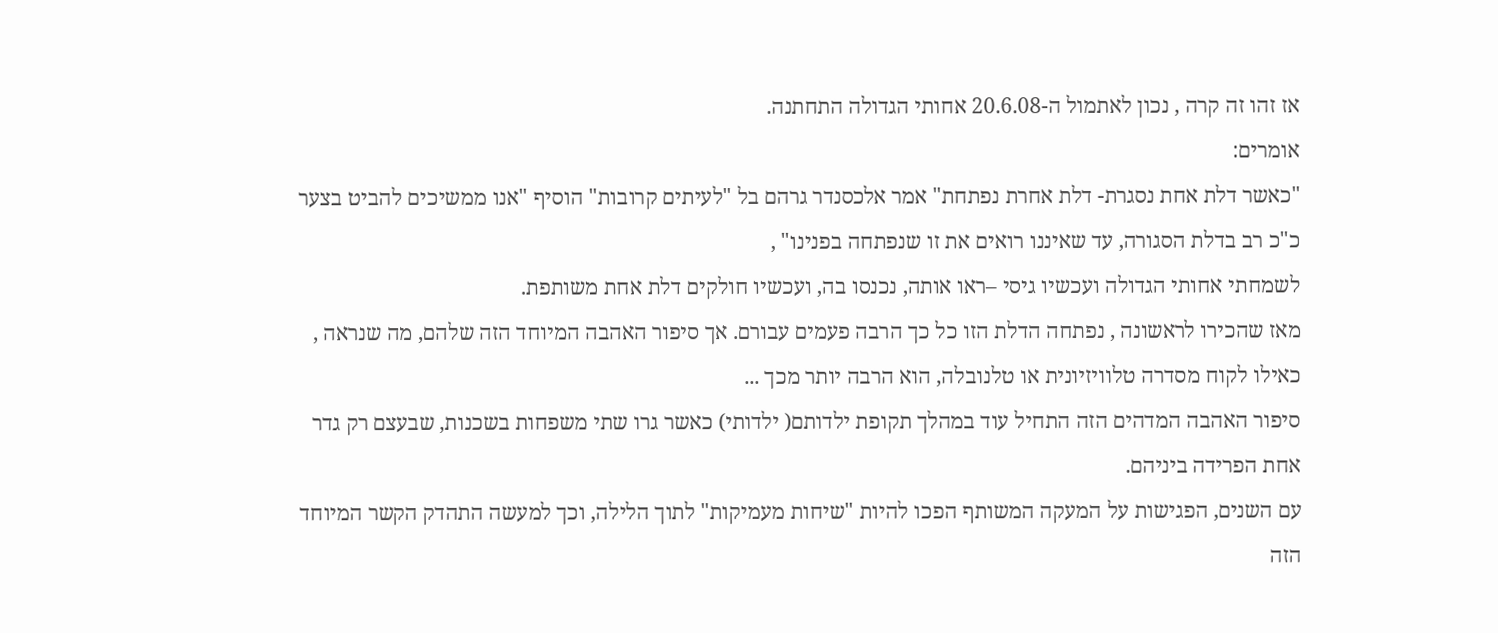אז זהו זה קרה , נכון לאתמול ה-20.6.08 אחותי הגדולה התחתנה.
אומרים:
"כאשר דלת אחת נסגרת- דלת אחרת נפתחת" אמר אלכסנדר גרהם בל "לעיתים קרובות" הוסיף "אנו ממשיכים להביט בצער כ"כ רב בדלת הסגורה, עד שאיננו רואים את זו שנפתחה בפנינו" ,
לשמחתי אחותי הגדולה ועכשיו גיסי –ראו אותה, נכנסו בה, ועכשיו חולקים דלת אחת משותפת.
מאז שהכירו לראשונה , נפתחה הדלת הזו כל כך הרבה פעמים עבורם. אך סיפור האהבה המיוחד הזה שלהם, מה שנראה , כאילו לקוח מסדרה טלוויזיונית או טלנובלה, הוא הרבה יותר מכך ...
סיפור האהבה המדהים הזה התחיל עוד במהלך תקופת ילדותם( ילדותי) כאשר גרו שתי משפחות בשכנות, שבעצם רק גדר אחת הפרידה ביניהם.
עם השנים, הפגישות על המעקה המשותף הפכו להיות "שיחות מעמיקות" לתוך הלילה, וכך למעשה התהדק הקשר המיוחד הזה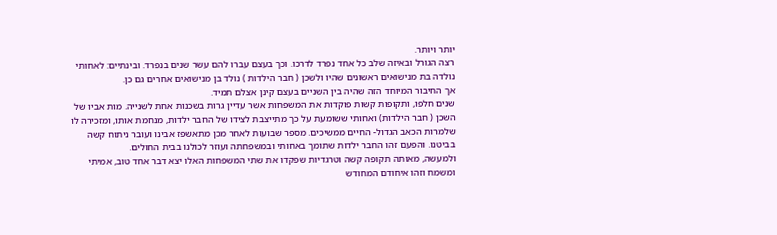יותר ויותר.
רצה הגורל ובאיזה שלב כל אחד נפרד לדרכו. וכך בעצם עברו להם עשר שנים בנפרד. ובינתיים: לאחותי נולדה בת מנישואים ראשונים שהיו ולשכן ( חבר הילדות ) נולד בן מנישואים אחרים גם כן.
אך החיבור המיוחד הזה שהיה בין השניים בעצם קינן אצלם תמיד.
שנים חלפו, ותקופות קשות פוקדות את המשפחות אשר עדיין גרות בשכנות אחת לשנייה. מות אביו של השכן ( חבר הילדות) ואחותי ששומעת על כך מתייצבת לצידו של החבר ילדות, מנחמת אותו, ומזכירה לו שלמרות הכאב הגדול- החיים ממשיכים. מספר שבועות לאחר מכן מתאשפז אבינו ועובר ניתוח קשה בביטנו. והפעם זהו החבר ילדות שתומך באחותי ובמשפחתה ועוזר לכולנו בבית החולים.
ולמעשה, מאותה תקופה קשה וטרגדיות שפקדו את שתי המשפחות האלו יצא דבר אחד טוב, אמיתי ומשמח וזהו איחודם המחודש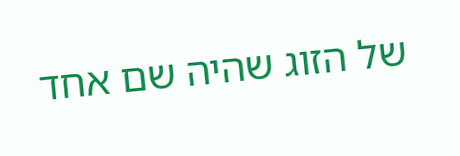של הזוג שהיה שם אחד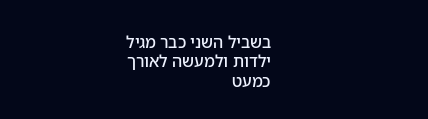בשביל השני כבר מגיל ילדות ולמעשה לאורך כמעט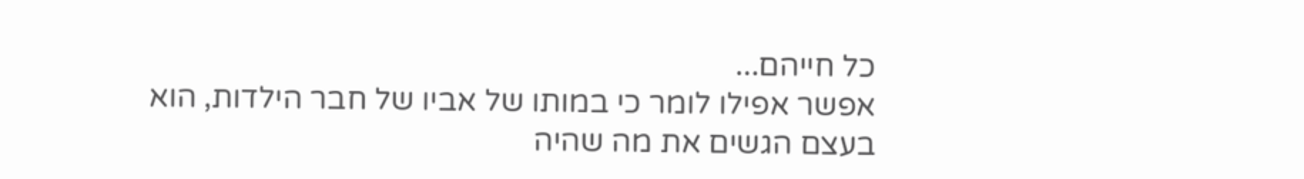כל חייהם...
אפשר אפילו לומר כי במותו של אביו של חבר הילדות, הוא בעצם הגשים את מה שהיה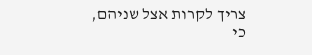צריך לקרות אצל שניהם, כי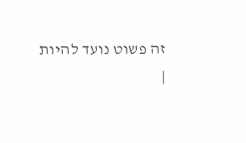זה פשוט נועד להיות
|